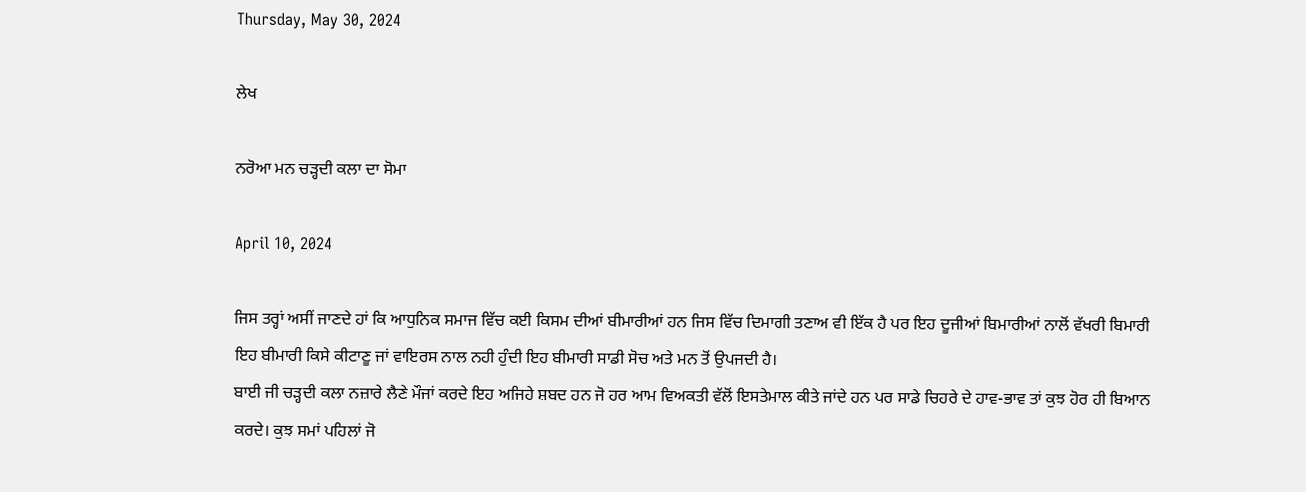Thursday, May 30, 2024

ਲੇਖ

ਨਰੋਆ ਮਨ ਚੜ੍ਹਦੀ ਕਲਾ ਦਾ ਸੋਮਾ

April 10, 2024

ਜਿਸ ਤਰ੍ਹਾਂ ਅਸੀਂ ਜਾਣਦੇ ਹਾਂ ਕਿ ਆਧੁਨਿਕ ਸਮਾਜ ਵਿੱਚ ਕਈ ਕਿਸਮ ਦੀਆਂ ਬੀਮਾਰੀਆਂ ਹਨ ਜਿਸ ਵਿੱਚ ਦਿਮਾਗੀ ਤਣਾਅ ਵੀ ਇੱਕ ਹੈ ਪਰ ਇਹ ਦੂਜੀਆਂ ਬਿਮਾਰੀਆਂ ਨਾਲੋਂ ਵੱਖਰੀ ਬਿਮਾਰੀ ਇਹ ਬੀਮਾਰੀ ਕਿਸੇ ਕੀਟਾਣੂ ਜਾਂ ਵਾਇਰਸ ਨਾਲ ਨਹੀ ਹੁੰਦੀ ਇਹ ਬੀਮਾਰੀ ਸਾਡੀ ਸੋਚ ਅਤੇ ਮਨ ਤੋਂ ਉਪਜਦੀ ਹੈ।
ਬਾਈ ਜੀ ਚੜ੍ਹਦੀ ਕਲਾ ਨਜ਼ਾਰੇ ਲੈਣੇ ਮੌਜਾਂ ਕਰਦੇ ਇਹ ਅਜਿਹੇ ਸ਼ਬਦ ਹਨ ਜੋ ਹਰ ਆਮ ਵਿਅਕਤੀ ਵੱਲੋਂ ਇਸਤੇਮਾਲ ਕੀਤੇ ਜਾਂਦੇ ਹਨ ਪਰ ਸਾਡੇ ਚਿਹਰੇ ਦੇ ਹਾਵ-ਭਾਵ ਤਾਂ ਕੁਝ ਹੋਰ ਹੀ ਬਿਆਨ ਕਰਦੇ। ਕੁਝ ਸਮਾਂ ਪਹਿਲਾਂ ਜੋ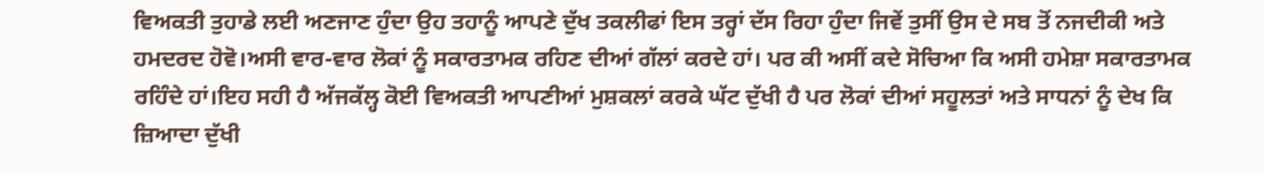ਵਿਅਕਤੀ ਤੁਹਾਡੇ ਲਈ ਅਣਜਾਣ ਹੁੰਦਾ ਉਹ ਤਹਾਨੂੰ ਆਪਣੇ ਦੁੱਖ ਤਕਲੀਫਾਂ ਇਸ ਤਰ੍ਹਾਂ ਦੱਸ ਰਿਹਾ ਹੁੰਦਾ ਜਿਵੇਂ ਤੁਸੀਂ ਉਸ ਦੇ ਸਬ ਤੋਂ ਨਜਦੀਕੀ ਅਤੇ ਹਮਦਰਦ ਹੋਵੋ।ਅਸੀ ਵਾਰ-ਵਾਰ ਲੋਕਾਂ ਨੂੰ ਸਕਾਰਤਾਮਕ ਰਹਿਣ ਦੀਆਂ ਗੱਲਾਂ ਕਰਦੇ ਹਾਂ। ਪਰ ਕੀ ਅਸੀਂ ਕਦੇ ਸੋਚਿਆ ਕਿ ਅਸੀ ਹਮੇਸ਼ਾ ਸਕਾਰਤਾਮਕ ਰਹਿੰਦੇ ਹਾਂ।ਇਹ ਸਹੀ ਹੈ ਅੱਜਕੱਲ੍ਹ ਕੋਈ ਵਿਅਕਤੀ ਆਪਣੀਆਂ ਮੁਸ਼ਕਲਾਂ ਕਰਕੇ ਘੱਟ ਦੁੱਖੀ ਹੈ ਪਰ ਲੋਕਾਂ ਦੀਆਂ ਸਹੂਲਤਾਂ ਅਤੇ ਸਾਧਨਾਂ ਨੂੰ ਦੇਖ ਕਿ ਜ਼ਿਆਦਾ ਦੁੱਖੀ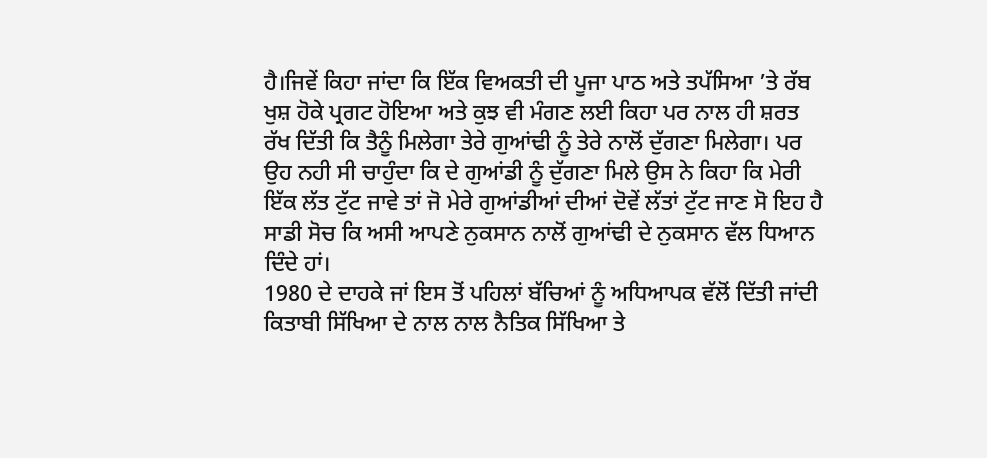ਹੈ।ਜਿਵੇਂ ਕਿਹਾ ਜਾਂਦਾ ਕਿ ਇੱਕ ਵਿਅਕਤੀ ਦੀ ਪੂਜਾ ਪਾਠ ਅਤੇ ਤਪੱਸਿਆ ’ਤੇ ਰੱਬ ਖੁਸ਼ ਹੋਕੇ ਪ੍ਰਗਟ ਹੋਇਆ ਅਤੇ ਕੁਝ ਵੀ ਮੰਗਣ ਲਈ ਕਿਹਾ ਪਰ ਨਾਲ ਹੀ ਸ਼ਰਤ ਰੱਖ ਦਿੱਤੀ ਕਿ ਤੈਨੂੰ ਮਿਲੇਗਾ ਤੇਰੇ ਗੁਆਂਢੀ ਨੂੰ ਤੇਰੇ ਨਾਲੋਂ ਦੁੱਗਣਾ ਮਿਲੇਗਾ। ਪਰ ਉਹ ਨਹੀ ਸੀ ਚਾਹੁੰਦਾ ਕਿ ਦੇ ਗੁਆਂਡੀ ਨੂੰ ਦੁੱਗਣਾ ਮਿਲੇ ਉਸ ਨੇ ਕਿਹਾ ਕਿ ਮੇਰੀ ਇੱਕ ਲੱਤ ਟੁੱਟ ਜਾਵੇ ਤਾਂ ਜੋ ਮੇਰੇ ਗੁਆਂਡੀਆਂ ਦੀਆਂ ਦੋਵੇਂ ਲੱਤਾਂ ਟੁੱਟ ਜਾਣ ਸੋ ਇਹ ਹੈ ਸਾਡੀ ਸੋਚ ਕਿ ਅਸੀ ਆਪਣੇ ਨੁਕਸਾਨ ਨਾਲੋਂ ਗੁਆਂਢੀ ਦੇ ਨੁਕਸਾਨ ਵੱਲ ਧਿਆਨ ਦਿੰਦੇ ਹਾਂ।
1980 ਦੇ ਦਾਹਕੇ ਜਾਂ ਇਸ ਤੋਂ ਪਹਿਲਾਂ ਬੱਚਿਆਂ ਨੂੰ ਅਧਿਆਪਕ ਵੱਲੋਂ ਦਿੱਤੀ ਜਾਂਦੀ ਕਿਤਾਬੀ ਸਿੱਖਿਆ ਦੇ ਨਾਲ ਨਾਲ ਨੈਤਿਕ ਸਿੱਖਿਆ ਤੇ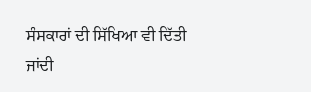ਸੰਸਕਾਰਾਂ ਦੀ ਸਿੱਖਿਆ ਵੀ ਦਿੱਤੀ ਜਾਂਦੀ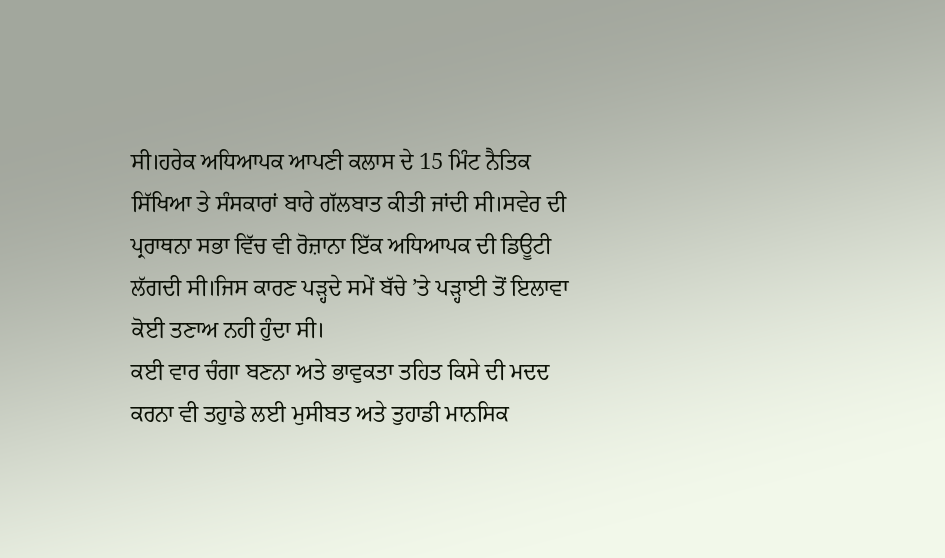ਸੀ।ਹਰੇਕ ਅਧਿਆਪਕ ਆਪਣੀ ਕਲਾਸ ਦੇ 15 ਮਿੰਟ ਨੈਤਿਕ ਸਿੱਖਿਆ ਤੇ ਸੰਸਕਾਰਾਂ ਬਾਰੇ ਗੱਲਬਾਤ ਕੀਤੀ ਜਾਂਦੀ ਸੀ।ਸਵੇਰ ਦੀ ਪ੍ਰਰਾਥਨਾ ਸਭਾ ਵਿੱਚ ਵੀ ਰੋਜ਼ਾਨਾ ਇੱਕ ਅਧਿਆਪਕ ਦੀ ਡਿਊਟੀ ਲੱਗਦੀ ਸੀ।ਜਿਸ ਕਾਰਣ ਪੜ੍ਹਦੇ ਸਮੇਂ ਬੱਚੇ ’ਤੇ ਪੜ੍ਹਾਈ ਤੋਂ ਇਲਾਵਾ ਕੋਈ ਤਣਾਅ ਨਹੀ ਹੁੰਦਾ ਸੀ।
ਕਈ ਵਾਰ ਚੰਗਾ ਬਣਨਾ ਅਤੇ ਭਾਵੁਕਤਾ ਤਹਿਤ ਕਿਸੇ ਦੀ ਮਦਦ ਕਰਨਾ ਵੀ ਤਹੁਾਡੇ ਲਈ ਮੁਸੀਬਤ ਅਤੇ ਤੁਹਾਡੀ ਮਾਨਸਿਕ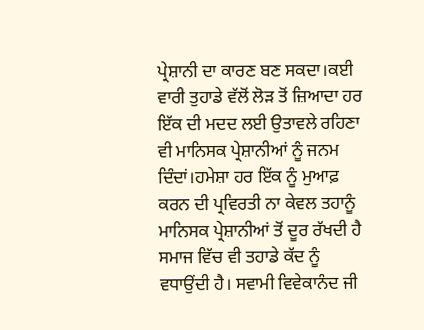ਪ੍ਰੇਸ਼ਾਨੀ ਦਾ ਕਾਰਣ ਬਣ ਸਕਦਾ।ਕਈ ਵਾਰੀ ਤੁਹਾਡੇ ਵੱਲੋਂ ਲੋੜ ਤੋਂ ਜ਼ਿਆਦਾ ਹਰ ਇੱਕ ਦੀ ਮਦਦ ਲਈ ਉਤਾਵਲੇ ਰਹਿਣਾ ਵੀ ਮਾਨਿਸਕ ਪ੍ਰੇਸ਼ਾਨੀਆਂ ਨੂੰ ਜਨਮ ਦਿੰਦਾਂ।ਹਮੇਸ਼ਾ ਹਰ ਇੱਕ ਨੂੰ ਮੁਆਫ਼ ਕਰਨ ਦੀ ਪ੍ਰਵਿਰਤੀ ਨਾ ਕੇਵਲ ਤਹਾਨੂੰ ਮਾਨਿਸਕ ਪ੍ਰੇਸ਼ਾਨੀਆਂ ਤੋਂ ਦੂਰ ਰੱਖਦੀ ਹੈ ਸਮਾਜ ਵਿੱਚ ਵੀ ਤਹਾਡੇ ਕੱਦ ਨੂੰ ਵਧਾਉਂਦੀ ਹੈ। ਸਵਾਮੀ ਵਿਵੇਕਾਨੰਦ ਜੀ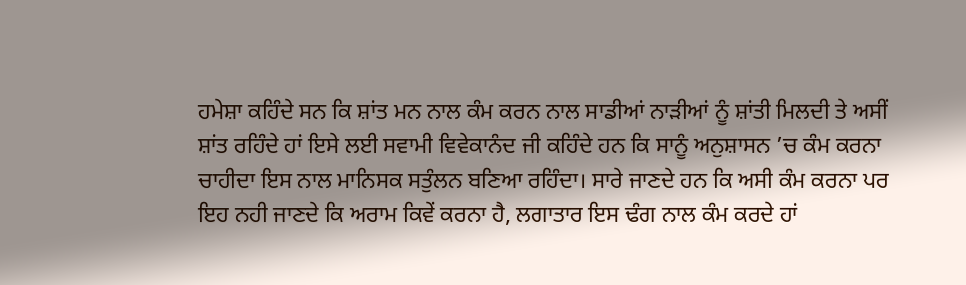ਹਮੇਸ਼ਾ ਕਹਿੰਦੇ ਸਨ ਕਿ ਸ਼ਾਂਤ ਮਨ ਨਾਲ ਕੰਮ ਕਰਨ ਨਾਲ ਸਾਡੀਆਂ ਨਾੜੀਆਂ ਨੂੰ ਸ਼ਾਂਤੀ ਮਿਲਦੀ ਤੇ ਅਸੀਂ ਸ਼ਾਂਤ ਰਹਿੰਦੇ ਹਾਂ ਇਸੇ ਲਈ ਸਵਾਮੀ ਵਿਵੇਕਾਨੰਦ ਜੀ ਕਹਿੰਦੇ ਹਨ ਕਿ ਸਾਨੂੰ ਅਨੁਸ਼ਾਸਨ ’ਚ ਕੰਮ ਕਰਨਾ ਚਾਹੀਦਾ ਇਸ ਨਾਲ ਮਾਨਿਸਕ ਸਤੁੰਲਨ ਬਣਿਆ ਰਹਿੰਦਾ। ਸਾਰੇ ਜਾਣਦੇ ਹਨ ਕਿ ਅਸੀ ਕੰਮ ਕਰਨਾ ਪਰ ਇਹ ਨਹੀ ਜਾਣਦੇ ਕਿ ਅਰਾਮ ਕਿਵੇਂ ਕਰਨਾ ਹੈ, ਲਗਾਤਾਰ ਇਸ ਢੰਗ ਨਾਲ ਕੰਮ ਕਰਦੇ ਹਾਂ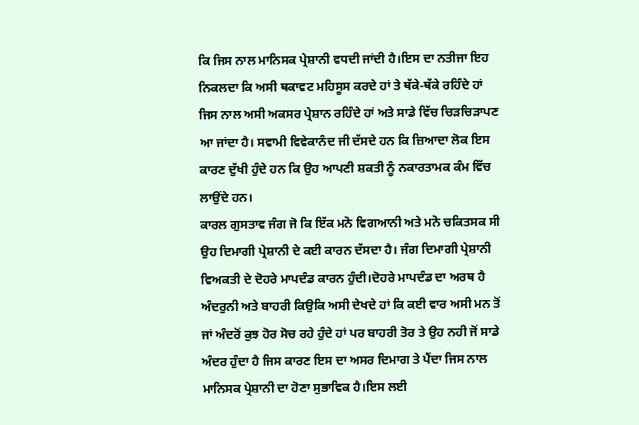ਕਿ ਜਿਸ ਨਾਲ ਮਾਨਿਸਕ ਪ੍ਰੇਸ਼ਾਨੀ ਵਧਦੀ ਜਾਂਦੀ ਹੈ।ਇਸ ਦਾ ਨਤੀਜਾ ਇਹ ਨਿਕਲਦਾ ਕਿ ਅਸੀ ਥਕਾਵਟ ਮਹਿਸੂਸ ਕਰਦੇ ਹਾਂ ਤੇ ਥੱਕੇ-ਥੱਕੇ ਰਹਿੰਦੇ ਹਾਂ ਜਿਸ ਨਾਲ ਅਸੀ ਅਕਸਰ ਪ੍ਰੇਸ਼ਾਨ ਰਹਿੰਦੇ ਹਾਂ ਅਤੇ ਸਾਡੇ ਵਿੱਚ ਚਿੜਚਿੜਾਪਣ ਆ ਜਾਂਦਾ ਹੈ। ਸਵਾਮੀ ਵਿਵੇਕਾਨੰਦ ਜੀ ਦੱਸਦੇ ਹਨ ਕਿ ਜ਼ਿਆਦਾ ਲੋਕ ਇਸ ਕਾਰਣ ਦੁੱਖੀ ਹੁੰਦੇ ਹਨ ਕਿ ਉਹ ਆਪਣੀ ਸ਼ਕਤੀ ਨੂੰ ਨਕਾਰਤਾਮਕ ਕੰਮ ਵਿੱਚ ਲਾਉਂਦੇ ਹਨ।
ਕਾਰਲ ਗੁਸਤਾਵ ਜੰਗ ਜੋ ਕਿ ਇੱਕ ਮਨੋ ਵਿਗਆਨੀ ਅਤੇ ਮਨੋ ਚਕਿਤਸਕ ਸੀ ਉਹ ਦਿਮਾਗੀ ਪ੍ਰੇਸ਼ਾਨੀ ਦੇ ਕਈ ਕਾਰਨ ਦੱਸਦਾ ਹੈ। ਜੰਗ ਦਿਮਾਗੀ ਪ੍ਰੇਸ਼ਾਨੀ ਵਿਅਕਤੀ ਦੇ ਦੋਹਰੇ ਮਾਪਦੰਡ ਕਾਰਨ ਹੁੰਦੀ।ਦੋਹਰੇ ਮਾਪਦੰਡ ਦਾ ਅਰਥ ਹੈ ਅੰਦਰੁਨੀ ਅਤੇ ਬਾਹਰੀ ਕਿਉਕਿ ਅਸੀ ਦੇਖਦੇ ਹਾਂ ਕਿ ਕਈ ਵਾਰ ਅਸੀ ਮਨ ਤੋਂ ਜਾਂ ਅੰਦਰੋਂ ਕੁਝ ਹੋਰ ਸੋਚ ਰਹੇ ਹੁੰਦੇ ਹਾਂ ਪਰ ਬਾਹਰੀ ਤੋਰ ਤੇ ਉਹ ਨਹੀ ਜੋਂ ਸਾਡੇ ਅੰਦਰ ਹੁੰਦਾ ਹੈ ਜਿਸ ਕਾਰਣ ਇਸ ਦਾ ਅਸਰ ਦਿਮਾਗ ਤੇ ਪੈਂਦਾ ਜਿਸ ਨਾਲ ਮਾਨਿਸਕ ਪ੍ਰੇਸ਼ਾਨੀ ਦਾ ਹੋਣਾ ਸੁਭਾਵਿਕ ਹੈ।ਇਸ ਲਈ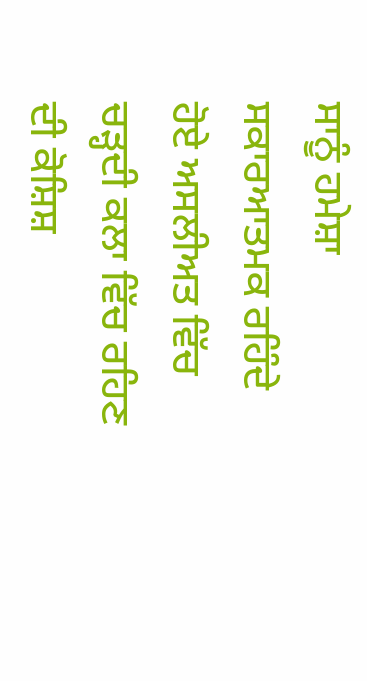ਸਾਨੂੰ ਹਮੇਸ਼ਾ ਸਕਾਰਆਤਮਕ ਰਹਿੰਦੇ ਹੋਏ ਅਸਲੀਅਤ ਵਿੱਚ ਚੜ੍ਹਦੀ ਕਲਾ ਵਿੱਚ ਰਹਿਣ ਦੀ ਕੋਸ਼ਿਸ਼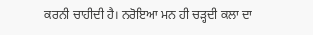ਕਰਨੀ ਚਾਹੀਦੀ ਹੈ। ਨਰੋਇਆ ਮਨ ਹੀ ਚੜ੍ਹਦੀ ਕਲਾ ਦਾ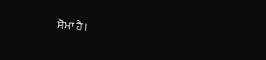ਸੋਮਾ ਹੈ।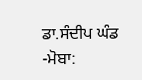ਡਾ.ਸੰਦੀਪ ਘੰਡ
-ਮੋਬਾ: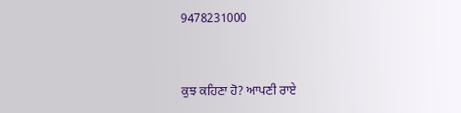9478231000



ਕੁਝ ਕਹਿਣਾ ਹੋ? ਆਪਣੀ ਰਾਏ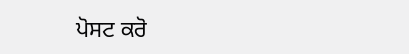ਪੋਸਟ ਕਰੋ